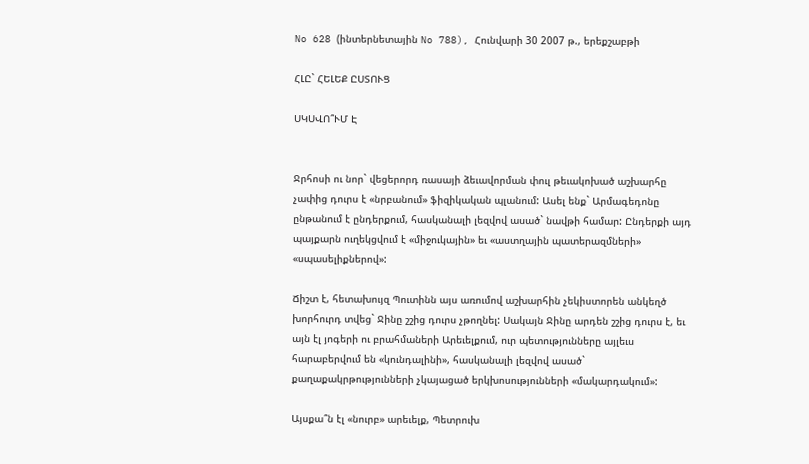No 628 (ինտերնետային No 788), Հունվարի 30 2007 թ., երեքշաբթի

ՀԼԸ` ՀԵԼԵՔ ԸՍՏՈՒՑ

ՍԿՍՎՈ՞ՒՄ Է


Ջրհոսի ու նոր` վեցերորդ ռասայի ձեւավորման փուլ թեւակոխած աշխարհը չափից դուրս է «նրբանում» ֆիզիկական պլանում: Ասել ենք` Արմագեդոնը ընթանում է ընդերքում, հասկանալի լեզվով ասած` նավթի համար: Ընդերքի այդ պայքարն ուղեկցվում է «միջուկային» եւ «աստղային պատերազմների» «սպասելիքներով»:

Ճիշտ է, հետախույզ Պուտինն այս առումով աշխարհին չեկիստորեն անկեղծ խորհուրդ տվեց` Ջինը շշից դուրս չթողնել: Սակայն Ջինը արդեն շշից դուրս է, եւ այն էլ յոգերի ու բրահմաների Արեւելքում, ուր պետությունները այլեւս հարաբերվում են «կունդալինի», հասկանալի լեզվով ասած` քաղաքակրթությունների չկայացած երկխոսությունների «մակարդակում»:

Այսքա՞ն էլ «նուրբ» արեւելք, Պետրուխ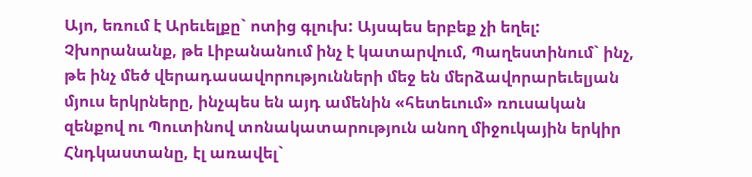Այո, եռում է Արեւելքը` ոտից գլուխ: Այսպես երբեք չի եղել: Չխորանանք, թե Լիբանանում ինչ է կատարվում, Պաղեստինում` ինչ, թե ինչ մեծ վերադասավորությունների մեջ են մերձավորարեւելյան մյուս երկրները, ինչպես են այդ ամենին «հետեւում» ռուսական զենքով ու Պուտինով տոնակատարություն անող միջուկային երկիր Հնդկաստանը, էլ առավել`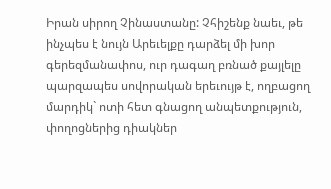Իրան սիրող Չինաստանը: Չհիշենք նաեւ, թե ինչպես է նույն Արեւելքը դարձել մի խոր գերեզմանափոս, ուր դագաղ բռնած քայլելը պարզապես սովորական երեւույթ է, ողբացող մարդիկ` ոտի հետ գնացող անպետքություն, փողոցներից դիակներ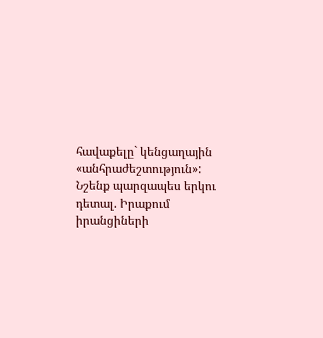հավաքելը` կենցաղային «անհրաժեշտություն»: Նշենք պարզապես երկու դետալ. Իրաքում իրանցիների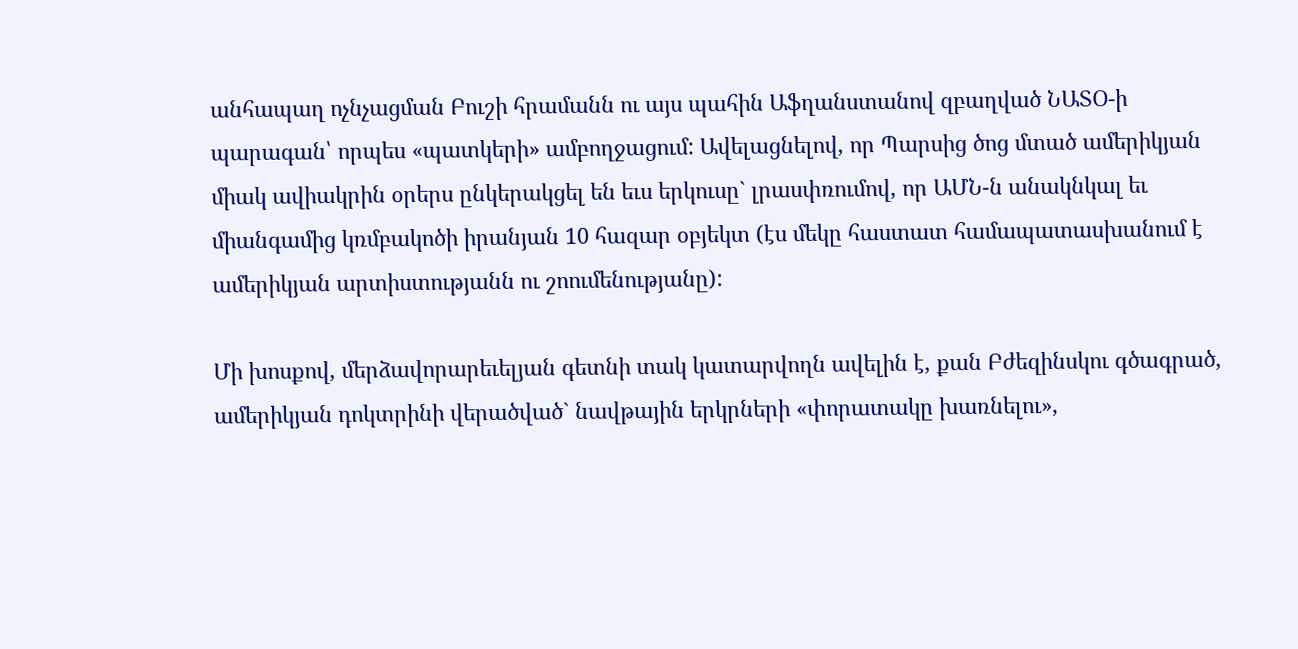անհապաղ ոչնչացման Բուշի հրամանն ու այս պահին Աֆղանստանով զբաղված ՆԱՏՕ-ի պարագան՝ որպես «պատկերի» ամբողջացում: Ավելացնելով, որ Պարսից ծոց մտած ամերիկյան միակ ավիակրին օրերս ընկերակցել են եւս երկուսը` լրասփռումով, որ ԱՄՆ-ն անակնկալ եւ միանգամից կռմբակոծի իրանյան 10 հազար օբյեկտ (էս մեկը հաստատ համապատասխանում է ամերիկյան արտիստությանն ու շոումենությանը):

Մի խոսքով, մերձավորարեւելյան գետնի տակ կատարվողն ավելին է, քան Բժեզինսկու գծագրած, ամերիկյան դոկտրինի վերածված` նավթային երկրների «փորատակը խառնելու»,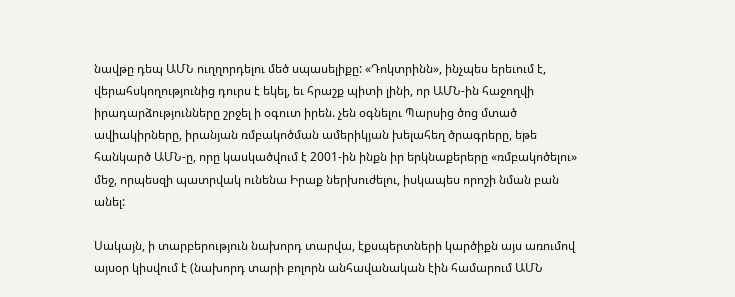նավթը դեպ ԱՄՆ ուղղորդելու մեծ սպասելիքը: «Դոկտրինն», ինչպես երեւում է, վերահսկողությունից դուրս է եկել, եւ հրաշք պիտի լինի, որ ԱՄՆ-ին հաջողվի իրադարձությունները շրջել ի օգուտ իրեն. չեն օգնելու Պարսից ծոց մտած ավիակիրները, իրանյան ռմբակոծման ամերիկյան խելահեղ ծրագրերը, եթե հանկարծ ԱՄՆ-ը, որը կասկածվում է 2001-ին ինքն իր երկնաքերերը «ռմբակոծելու» մեջ, որպեսզի պատրվակ ունենա Իրաք ներխուժելու, իսկապես որոշի նման բան անել:

Սակայն, ի տարբերություն նախորդ տարվա, էքսպերտների կարծիքն այս առումով այսօր կիսվում է (նախորդ տարի բոլորն անհավանական էին համարում ԱՄՆ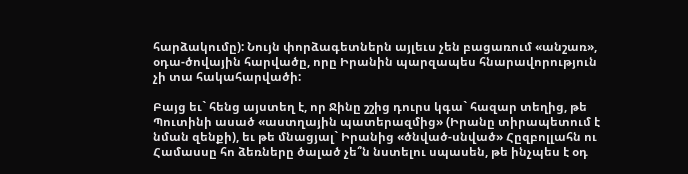հարձակումը): Նույն փորձագետներն այլեւս չեն բացառում «անշառ», օդա-ծովային հարվածը, որը Իրանին պարզապես հնարավորություն չի տա հակահարվածի:

Բայց եւ` հենց այստեղ է, որ Ջինը շշից դուրս կգա` հազար տեղից, թե Պուտինի ասած «աստղային պատերազմից» (Իրանը տիրապետում է նման զենքի), եւ թե մնացյալ` Իրանից «ծնված-սնված» Հըզբոլլահն ու Համասսը հո ձեռները ծալած չե՞ն նստելու սպասեն, թե ինչպես է օդ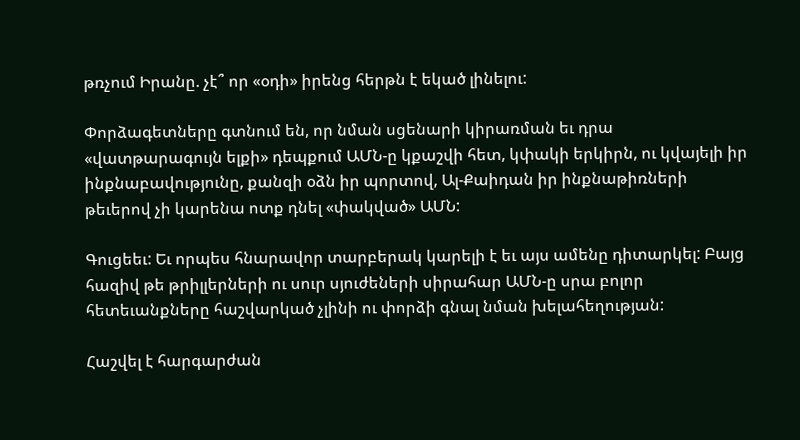թռչում Իրանը. չէ՞ որ «օդի» իրենց հերթն է եկած լինելու:

Փորձագետները գտնում են, որ նման սցենարի կիրառման եւ դրա «վատթարագույն ելքի» դեպքում ԱՄՆ-ը կքաշվի հետ, կփակի երկիրն, ու կվայելի իր ինքնաբավությունը, քանզի օձն իր պորտով, Ալ-Քաիդան իր ինքնաթիռների թեւերով չի կարենա ոտք դնել «փակված» ԱՄՆ:

Գուցեեւ: Եւ որպես հնարավոր տարբերակ կարելի է եւ այս ամենը դիտարկել: Բայց հազիվ թե թրիլլերների ու սուր սյուժեների սիրահար ԱՄՆ-ը սրա բոլոր հետեւանքները հաշվարկած չլինի ու փորձի գնալ նման խելահեղության:

Հաշվել է հարգարժան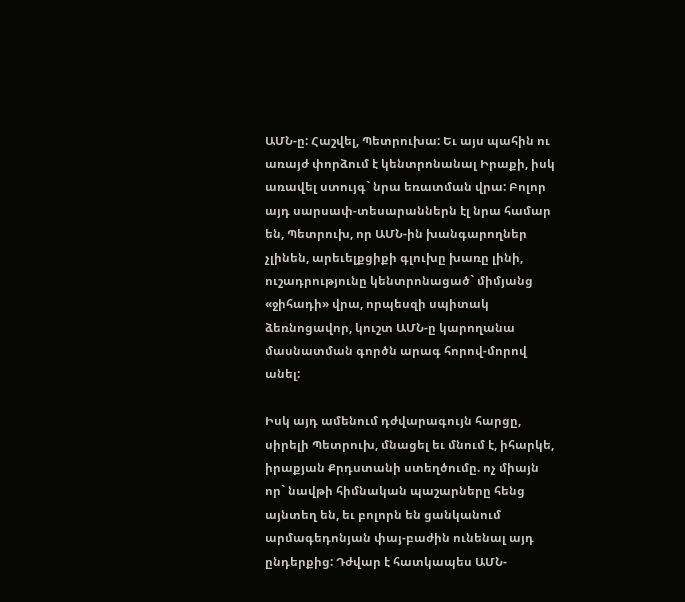ԱՄՆ-ը: Հաշվել, Պետրուխա: Եւ այս պահին ու առայժ փորձում է կենտրոնանալ Իրաքի, իսկ առավել ստույգ` նրա եռատման վրա: Բոլոր այդ սարսափ-տեսարաններն էլ նրա համար են, Պետրուխ, որ ԱՄՆ-ին խանգարողներ չլինեն, արեւելքցիքի գլուխը խառը լինի, ուշադրությունը կենտրոնացած` միմյանց «ջիհադի» վրա, որպեսզի սպիտակ ձեռնոցավոր, կուշտ ԱՄՆ-ը կարողանա մասնատման գործն արագ հորով-մորով անել:

Իսկ այդ ամենում դժվարագույն հարցը, սիրելի Պետրուխ, մնացել եւ մնում է, իհարկե, իրաքյան Քրդստանի ստեղծումը. ոչ միայն որ` նավթի հիմնական պաշարները հենց այնտեղ են, եւ բոլորն են ցանկանում արմագեդոնյան փայ-բաժին ունենալ այդ ընդերքից: Դժվար է հատկապես ԱՄՆ-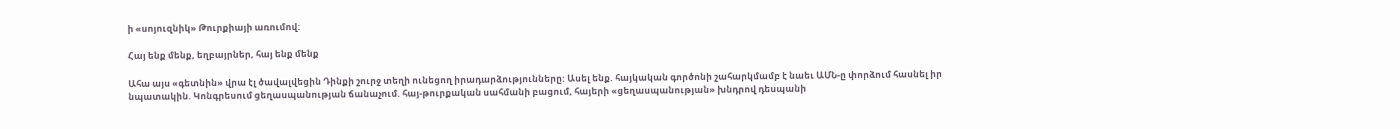ի «սոյուզնիկ» Թուրքիայի առումով:

Հայ ենք մենք, եղբայրներ, հայ ենք մենք

Ահա այս «գետնին» վրա էլ ծավալվեցին Դինքի շուրջ տեղի ունեցող իրադարձությունները: Ասել ենք. հայկական գործոնի շահարկմամբ է նաեւ ԱՄՆ-ը փորձում հասնել իր նպատակին. Կոնգրեսում ցեղասպանության ճանաչում. հայ-թուրքական սահմանի բացում, հայերի «ցեղասպանության» խնդրով դեսպանի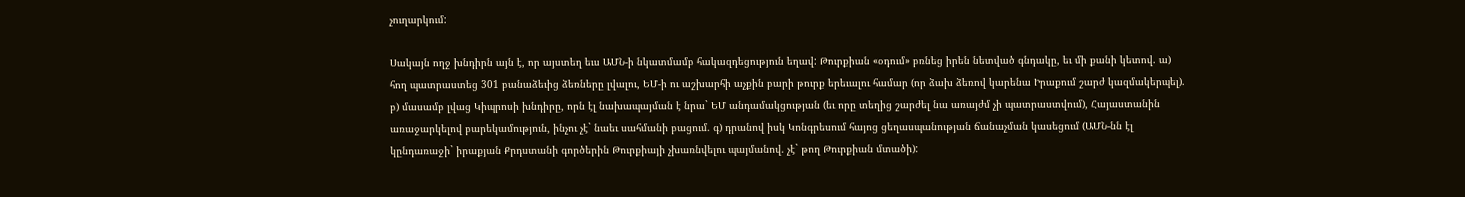չուղարկում:

Սակայն ողջ խնդիրն այն է, որ այստեղ եւս ԱՄՆ-ի նկատմամբ հակազդեցություն եղավ: Թուրքիան «օդում» բռնեց իրեն նետված գնդակը, եւ մի քանի կետով. ա) հող պատրաստեց 301 բանաձեւից ձեռները լվալու, ԵՄ-ի ու աշխարհի աչքին բարի թուրք երեւալու համար (որ ձախ ձեռով կարենա Իրաքում շարժ կազմակերպել). բ) մասամբ լվաց Կիպրոսի խնդիրը, որն էլ նախապայման է նրա` ԵՄ անդամակցության (եւ որը տեղից շարժել նա առայժմ չի պատրաստվում), Հայաստանին առաջարկելով բարեկամություն, ինչու չէ` նաեւ սահմանի բացում. գ) դրանով իսկ Կոնգրեսում հայոց ցեղասպանության ճանաչման կասեցում (ԱՄՆ-նն էլ կընդառաջի` իրաքյան Քրդստանի գործերին Թուրքիայի չխառնվելու պայմանով. չէ` թող Թուրքիան մտածի):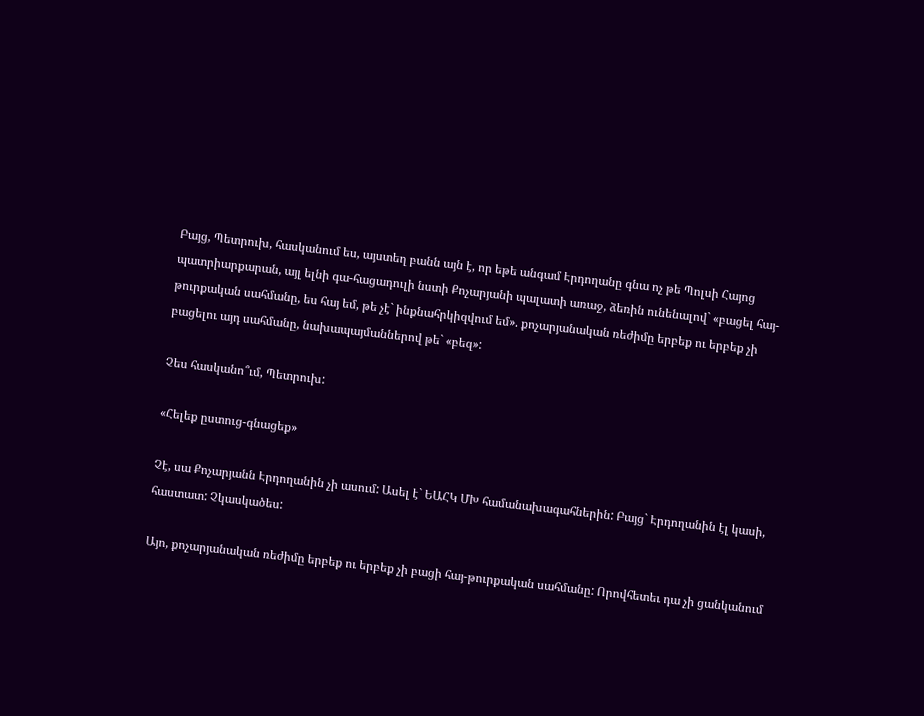Բայց, Պետրուխ, հասկանում ես, այստեղ բանն այն է, որ եթե անգամ Էրդողանը գնա ոչ թե Պոլսի Հայոց պատրիարքարան, այլ ելնի գա-հացադուլի նստի Քոչարյանի պալատի առաջ, ձեռին ունենալով` «բացել հայ-թուրքական սահմանը, ես հայ եմ, թե չէ` ինքնահրկիզվում եմ». քոչարյանական ռեժիմը երբեք ու երբեք չի բացելու այդ սահմանը, նախապայմաններով թե` «բեզ»:

Չես հասկանո՞ւմ, Պետրուխ:

«Հելեք ըստուց-գնացեք»

Չէ, սա Քոչարյանն Էրդողանին չի ասում: Ասել է` ԵԱՀԿ ՄԽ համանախագահներին: Բայց` Էրդողանին էլ կասի, հաստատ: Չկասկածես:

Այո, քոչարյանական ռեժիմը երբեք ու երբեք չի բացի հայ-թուրքական սահմանը: Որովհետեւ դա չի ցանկանում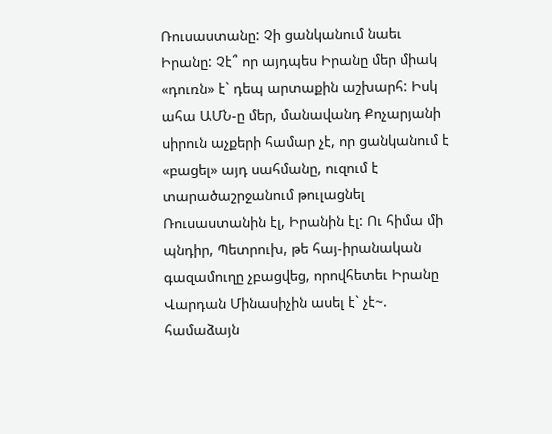Ռուսաստանը: Չի ցանկանում նաեւ Իրանը: Չէ՞ որ այդպես Իրանը մեր միակ «դուռն» է` դեպ արտաքին աշխարհ: Իսկ ահա ԱՄՆ-ը մեր, մանավանդ Քոչարյանի սիրուն աչքերի համար չէ, որ ցանկանում է «բացել» այդ սահմանը, ուզում է տարածաշրջանում թուլացնել Ռուսաստանին էլ, Իրանին էլ: Ու հիմա մի պնդիր, Պետրուխ, թե հայ-իրանական գազամուղը չբացվեց, որովհետեւ Իրանը Վարդան Մինասիչին ասել է` չէ~. համաձայն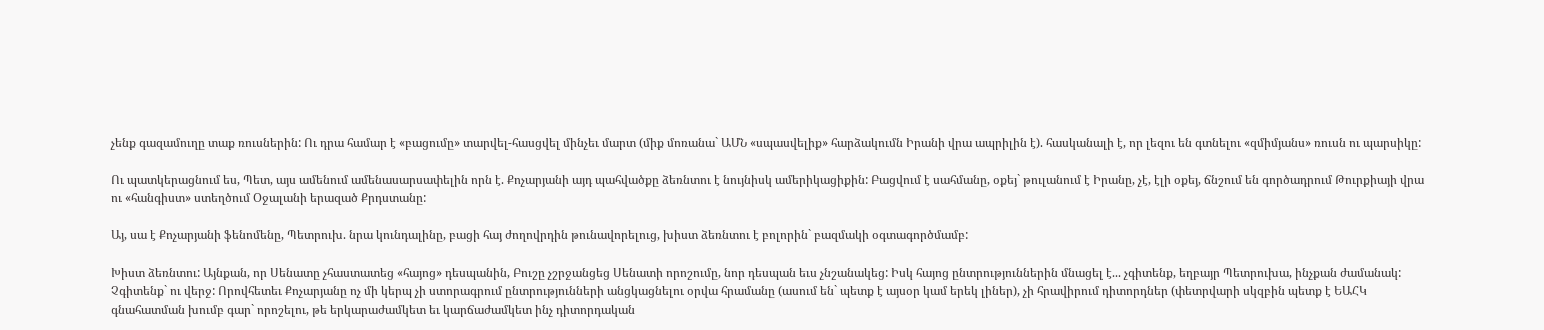չենք գազամուղը տաք ռուսներին: Ու դրա համար է «բացումը» տարվել-հասցվել մինչեւ մարտ (միք մոռանա` ԱՄՆ «սպասվելիք» հարձակումն Իրանի վրա ապրիլին է). հասկանալի է, որ լեզու են գտնելու «զմիմյանս» ռուսն ու պարսիկը:

Ու պատկերացնում ես, Պետ, այս ամենում ամենասարսափելին որն է. Քոչարյանի այդ պահվածքը ձեռնտու է նույնիսկ ամերիկացիքին: Բացվում է սահմանը, օքեյ` թուլանում է Իրանը, չէ, էլի օքեյ, ճնշում են գործադրում Թուրքիայի վրա ու «հանգիստ» ստեղծում Օջալանի երազած Քրդստանը:

Այ, սա է Քոչարյանի ֆենոմենը, Պետրուխ. նրա կունդալինը, բացի հայ ժողովրդին թունավորելուց, խիստ ձեռնտու է բոլորին` բազմակի օգտագործմամբ:

Խիստ ձեռնտու: Այնքան, որ Սենատը չհաստատեց «հայոց» դեսպանին, Բուշը չշրջանցեց Սենատի որոշումը, նոր դեսպան եւս չնշանակեց: Իսկ հայոց ընտրություններին մնացել է... չգիտենք, եղբայր Պետրուխա, ինչքան ժամանակ: Չգիտենք` ու վերջ: Որովհետեւ Քոչարյանը ոչ մի կերպ չի ստորագրում ընտրությունների անցկացնելու օրվա հրամանը (ասում են` պետք է այսօր կամ երեկ լիներ), չի հրավիրում դիտորդներ (փետրվարի սկզբին պետք է ԵԱՀԿ գնահատման խումբ գար` որոշելու, թե երկարաժամկետ եւ կարճաժամկետ ինչ դիտորդական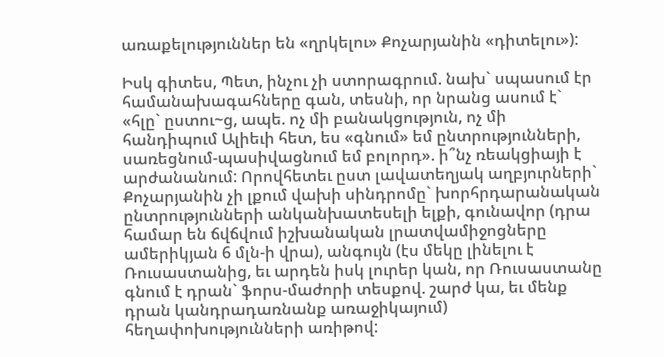առաքելություններ են «ղրկելու» Քոչարյանին «դիտելու»):

Իսկ գիտես, Պետ, ինչու չի ստորագրում. նախ` սպասում էր համանախագահները գան, տեսնի, որ նրանց ասում է` «հլը` ըստու~ց, ապե. ոչ մի բանակցություն, ոչ մի հանդիպում Ալիեւի հետ, ես «գնում» եմ ընտրությունների, սառեցնում-պասիվացնում եմ բոլորդ». ի՞նչ ռեակցիայի է արժանանում: Որովհետեւ ըստ լավատեղյակ աղբյուրների` Քոչարյանին չի լքում վախի սինդրոմը` խորհրդարանական ընտրությունների անկանխատեսելի ելքի, գունավոր (դրա համար են ճվճվում իշխանական լրատվամիջոցները ամերիկյան 6 մլն-ի վրա), անգույն (էս մեկը լինելու է Ռուսաստանից, եւ արդեն իսկ լուրեր կան, որ Ռուսաստանը գնում է դրան` ֆորս-մաժորի տեսքով. շարժ կա, եւ մենք դրան կանդրադառնանք առաջիկայում) հեղափոխությունների առիթով: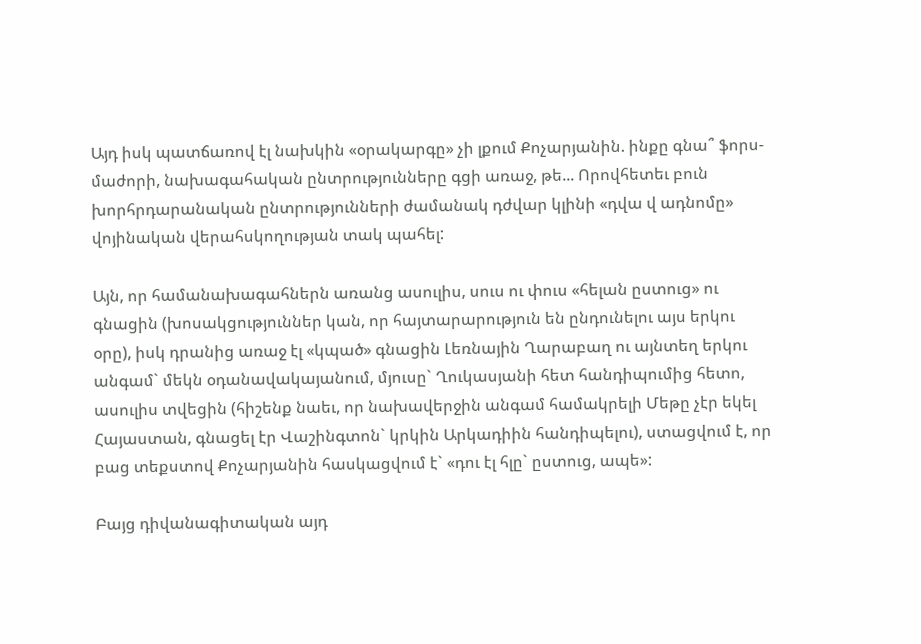Այդ իսկ պատճառով էլ նախկին «օրակարգը» չի լքում Քոչարյանին. ինքը գնա՞ ֆորս-մաժորի, նախագահական ընտրությունները գցի առաջ, թե... Որովհետեւ բուն խորհրդարանական ընտրությունների ժամանակ դժվար կլինի «դվա վ ադնոմը» վոյինական վերահսկողության տակ պահել:

Այն, որ համանախագահներն առանց ասուլիս, սուս ու փուս «հելան ըստուց» ու գնացին (խոսակցություններ կան, որ հայտարարություն են ընդունելու այս երկու օրը), իսկ դրանից առաջ էլ «կպած» գնացին Լեռնային Ղարաբաղ ու այնտեղ երկու անգամ` մեկն օդանավակայանում, մյուսը` Ղուկասյանի հետ հանդիպումից հետո, ասուլիս տվեցին (հիշենք նաեւ, որ նախավերջին անգամ համակրելի Մեթը չէր եկել Հայաստան, գնացել էր Վաշինգտոն` կրկին Արկադիին հանդիպելու), ստացվում է, որ բաց տեքստով Քոչարյանին հասկացվում է` «դու էլ հլը` ըստուց, ապե»:

Բայց դիվանագիտական այդ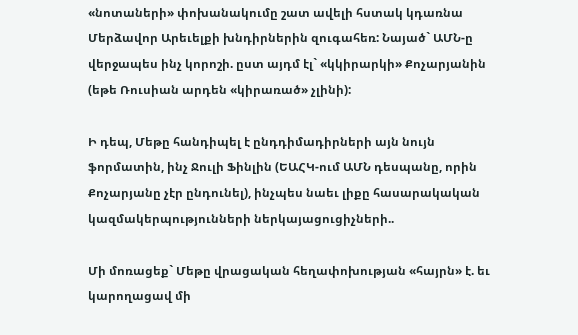«նոտաների» փոխանակումը շատ ավելի հստակ կդառնա Մերձավոր Արեւելքի խնդիրներին զուգահեռ: Նայած` ԱՄՆ-ը վերջապես ինչ կորոշի. ըստ այդմ էլ` «կկիրարկի» Քոչարյանին (եթե Ռուսիան արդեն «կիրառած» չլինի):

Ի դեպ, Մեթը հանդիպել է ընդդիմադիրների այն նույն ֆորմատին, ինչ Ջուլի Ֆինլին (ԵԱՀԿ-ում ԱՄՆ դեսպանը, որին Քոչարյանը չէր ընդունել), ինչպես նաեւ լիքը հասարակական կազմակերպությունների ներկայացուցիչների..

Մի մոռացեք` Մեթը վրացական հեղափոխության «հայրն» է. եւ կարողացավ մի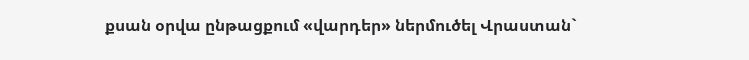քսան օրվա ընթացքում «վարդեր» ներմուծել Վրաստան`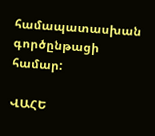համապատասխան գործընթացի համար:

ՎԱՀԵ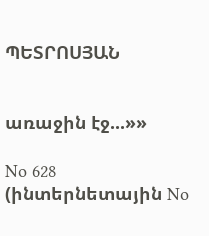ՊԵՏՐՈՍՅԱՆ


առաջին էջ...»»

No 628 (ինտերնետային No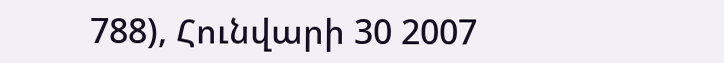788), Հունվարի 30 2007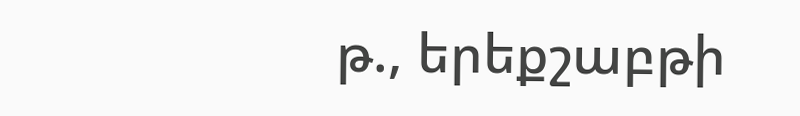թ., երեքշաբթի